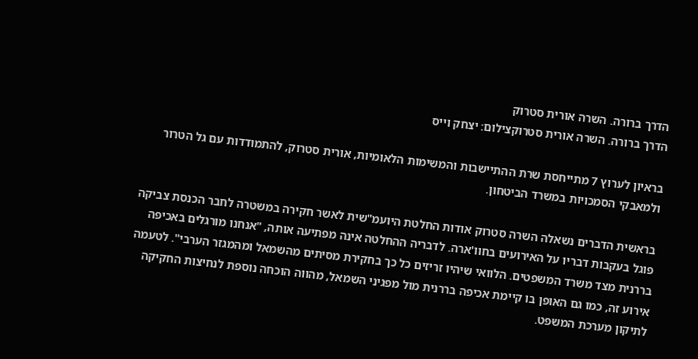הדרך ברורה. השרה אורית סטרוק
הדרך ברורה. השרה אורית סטרוקצילום: יצחק וייס

בראיון לערוץ 7 מתייחסת שרת ההתיישבות והמשימות הלאומיות, אורית סטרוק, להתמודדות עם גל הטרור ולמאבקי הסמכויות במשרד הביטחון.

בראשית הדברים נשאלה השרה סטרוק אודות החלטת היועמ"שית לאשר חקירה במשטרה לחבר הכנסת צביקה פוגל בעקבות דבריו על האירועים בחוו'ארה. לדבריה ההחלטה אינה מפתיעה אותה, "אנחנו מורגלים באכיפה בררנית מצד משרד המשפטים. הלוואי שיהיו זריזים כל כך בחקירת מסיתים מהשמאל ומהמגזר הערבי". לטעמה אירוע זה, כמו גם האופן בו קיימת אכיפה בררנית מול מפגיני השמאל, מהווה הוכחה נוספת לנחיצות החקיקה לתיקון מערכת המשפט.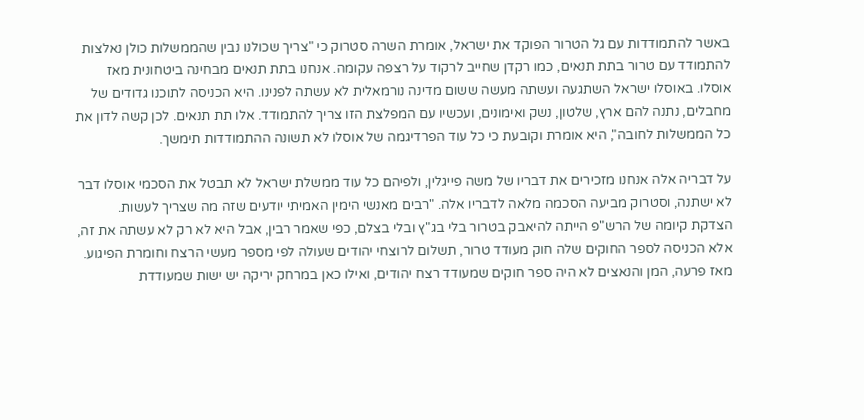באשר להתמודדות עם גל הטרור הפוקד את ישראל, אומרת השרה סטרוק כי "צריך שכולנו נבין שהממשלות כולן נאלצות להתמודד עם טרור בתת תנאים, כמו רקדן שחייב לרקוד על רצפה עקומה. אנחנו בתת תנאים מבחינה ביטחונית מאז אוסלו. באוסלו ישראל השתגעה ועשתה מעשה ששום מדינה נורמאלית לא עשתה לפנינו. היא הכניסה לתוכנו גדודים של מחבלים, נתנה להם ארץ, שלטון, נשק ואימונים, ועכשיו עם המפלצת הזו צריך להתמודד. אלו תת תנאים. לכן קשה לדון את כל הממשלות לחובה", היא אומרת וקובעת כי כל עוד הפרדיגמה של אוסלו לא תשונה ההתמודדות תימשך.

על דבריה אלה אנחנו מזכירים את דבריו של משה פייגלין, ולפיהם כל עוד ממשלת ישראל לא תבטל את הסכמי אוסלו דבר לא ישתנה, וסטרוק מביעה הסכמה מלאה לדבריו אלה. "רבים מאנשי הימין האמיתי יודעים שזה מה שצריך לעשות. הצדקת קיומה של הרש"פ הייתה להיאבק בטרור בלי בג"ץ ובלי בצלם, כפי שאמר רבין, אבל היא לא רק לא עשתה את זה, אלא הכניסה לספר החוקים שלה חוק מעודד טרור, תשלום לרוצחי יהודים שעולה לפי מספר מעשי הרצח וחומרת הפיגוע. מאז פרעה, המן והנאצים לא היה ספר חוקים שמעודד רצח יהודים, ואילו כאן במרחק יריקה יש ישות שמעודדת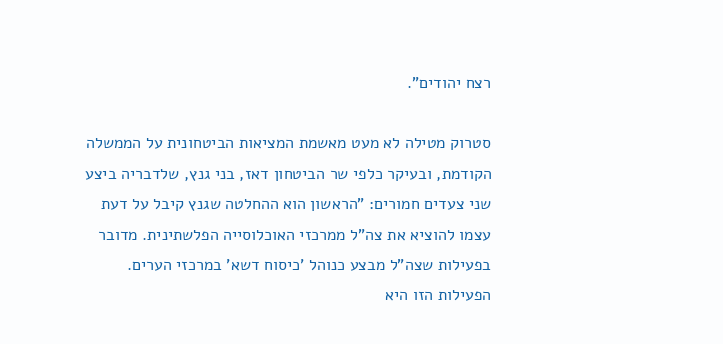רצח יהודים".

סטרוק מטילה לא מעט מאשמת המציאות הביטחונית על הממשלה הקודמת, ובעיקר כלפי שר הביטחון דאז, בני גנץ, שלדבריה ביצע שני צעדים חמורים: "הראשון הוא ההחלטה שגנץ קיבל על דעת עצמו להוציא את צה"ל ממרכזי האוכלוסייה הפלשתינית. מדובר בפעילות שצה"ל מבצע כנוהל 'כיסוח דשא' במרכזי הערים. הפעילות הזו היא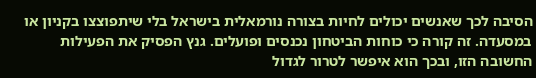הסיבה לכך שאנשים יכולים לחיות בצורה נורמאלית בישראל בלי שיתפוצצו בקניון או במסעדה. זה קורה כי כוחות הביטחון נכנסים ופועלים. גנץ הפסיק את הפעילות החשובה הזו, ובכך הוא איפשר לטרור לגדול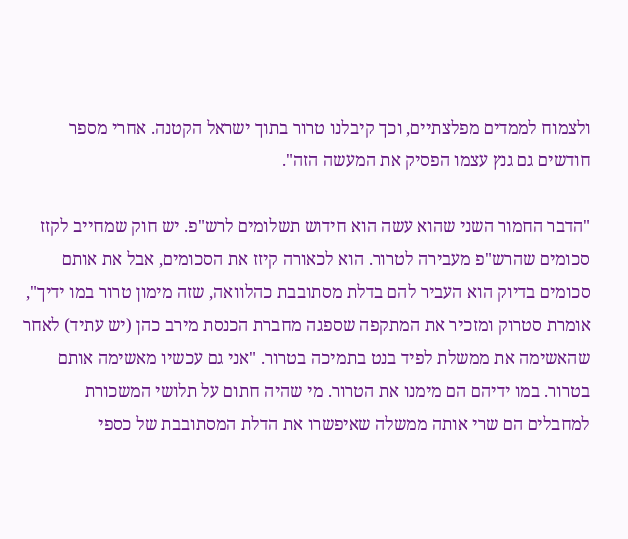ולצמוח לממדים מפלצתיים, וכך קיבלנו טרור בתוך ישראל הקטנה. אחרי מספר חודשים גם גנץ עצמו הפסיק את המעשה הזה".

"הדבר החמור השני שהוא עשה הוא חידוש תשלומים לרש"פ. יש חוק שמחייב לקזז סכומים שהרש"פ מעבירה לטרור. הוא לכאורה קיזז את הסכומים, אבל את אותם סכומים בדיוק הוא העביר להם בדלת מסתובבת כהלוואה, שזה מימון טרור במו ידיך", אומרת סטרוק ומזכיר את המתקפה שספגה מחברת הכנסת מירב כהן (יש עתיד) לאחר שהאשימה את ממשלת לפיד בנט בתמיכה בטרור. "אני גם עכשיו מאשימה אותם בטרור. במו ידיהם הם מימנו את הטרור. מי שהיה חתום על תלושי המשכורת למחבלים הם שרי אותה ממשלה שאיפשרו את הדלת המסתובבת של כספי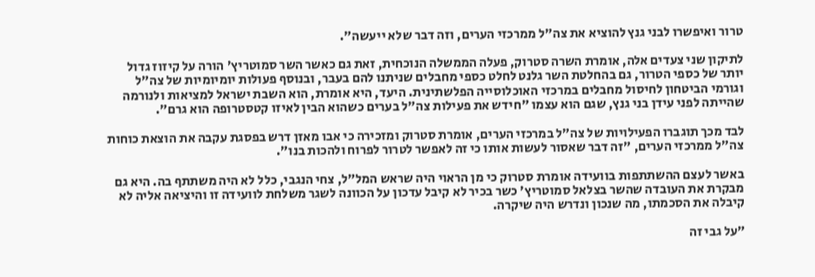טרור ואיפשרו לבני גנץ להוציא את צה"ל ממרכזי הערים, וזה דבר שלא ייעשה".

לתיקון שני צעדים אלה, אומרת השרה סטרוק, פעלה הממשלה הנוכחית, זאת גם כאשר השר סמוטריץ' הורה על קיזוז גדול יותר של כספי הטרור, גם בהחלטת השר גלנט לחלט כספי מחבלים שניתנו להם בעבר, ובנוסף פעולות יומיומיות של צה"ל וגורמי הביטחון לחיסול מחבלים במרכזי האוכלוסייה הפלשתינית. היעד, היא אומרת, הוא השבת ישראל למציאות ולנורמה שהייתה לפני עידן בני גנץ, שגם הוא עצמו "חידש את פעילות צה"ל בערים כשהוא הבין לאיזו קטסטרופה הוא גרם".

לבד מכך תוגברו הפעילויות של צה"ל במרכזי הערים, אומרת סטרוק ומזכירה כי אבו מאזן דרש בפסגת עקבה את הוצאת כוחות צה"ל ממרכזי הערים, "זה דבר שאסור לעשות אותו כי זה לאפשר לטרור לפרוח ולהכות בנו".

באשר לעצם ההשתתפות בוועידה אומרת סטרוק כי מן הראוי היה שראש המל"ל, צחי הנגבי, כלל לא היה משתתף בה. היא גם מבקרת את העובדה שהשר בצלאל סמוטריץ' כשר בכיר לא קיבל עדכון על הכוונה לשגר משלחת לוועידה זו והיציאה אליה לא קיבלה את הסכמתו, מה שנכון ונדרש היה שיקרה.

"על גבי זה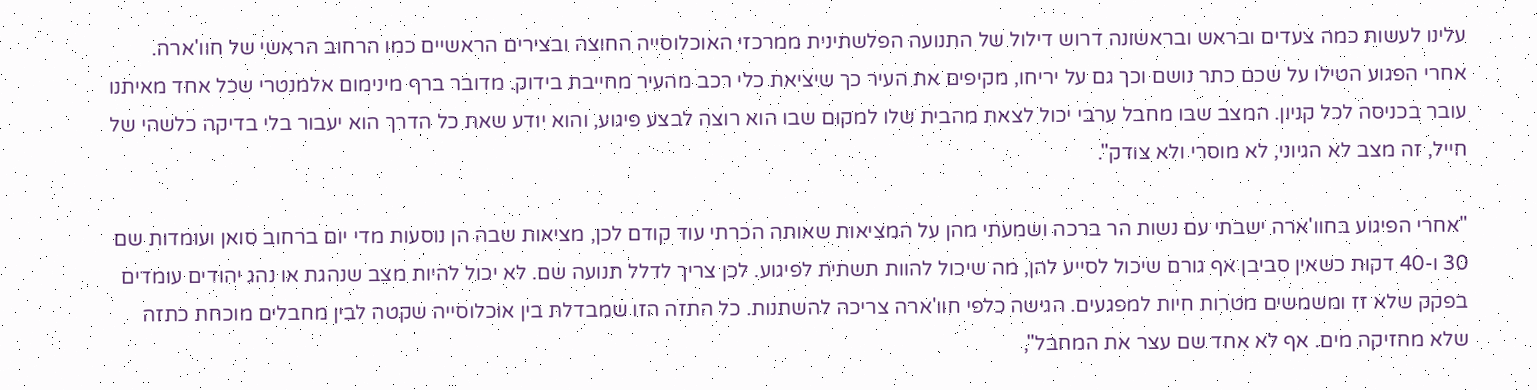עלינו לעשות כמה צעדים ובראש ובראשונה דרוש דילול של התנועה הפלשתינית ממרכזי האוכלוסייה החוצה ובצירים הראשיים כמו הרחוב הראשי של חוו'ארה. אחרי הפגוע הטילו על שכם כתר נושם וכך גם על יריחו, מקיפים את העיר כך שיציאת כלי רכב מהעיר מחייבת בידוק. מדובר ברף מינימום אלמנטרי שכל אחד מאיתנו עובר בכניסה לכל קניון. המצב שבו מחבל ערבי יכול לצאת מהבית שלו למקום שבו הוא רוצה לבצע פיגוע, והוא יודע שאת כל הדרך הוא יעבור בלי בדיקה כלשהי של חייל, זה מצב לא הגיוני, לא מוסרי ולא צודק".

"אחרי הפיגוע בחוו'ארה ישבתי עם נשות הר ברכה ושמעתי מהן על המציאות שאותה הכרתי עוד קודם לכן, מציאות שבה הן נוסעות מדי יום ברחוב סואן ועומדות שם 30 ו-40 דקות כשאין סביבן אף גורם שיכול לסייע להן, מה שיכול להוות תשתית לפיגוע. לכן צריך לדלל תנועה שם. לא יכול להיות מצב שנהגת או נהג יהודים עומדים בפקק שלא זז ומשמשים מטרות חיות למפגעים. הגישה כלפי חוו'ארה צריכה להשתנות. כל התזה הזו שמבדלת בין אוכלוסייה שקטה לבין מחבלים מוכחת כתזה שלא מחזיקה מים. אף לא אחד שם עצר את המחבל",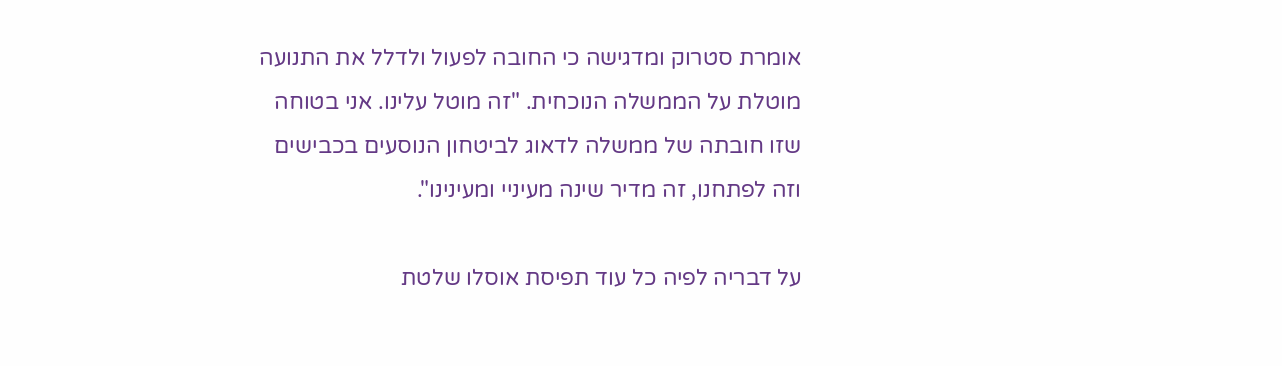אומרת סטרוק ומדגישה כי החובה לפעול ולדלל את התנועה מוטלת על הממשלה הנוכחית. "זה מוטל עלינו. אני בטוחה שזו חובתה של ממשלה לדאוג לביטחון הנוסעים בכבישים וזה לפתחנו, זה מדיר שינה מעיניי ומעינינו".

על דבריה לפיה כל עוד תפיסת אוסלו שלטת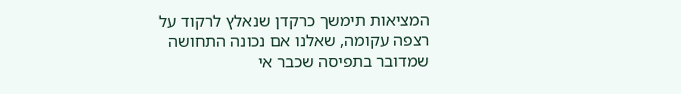המציאות תימשך כרקדן שנאלץ לרקוד על רצפה עקומה, שאלנו אם נכונה התחושה שמדובר בתפיסה שכבר אי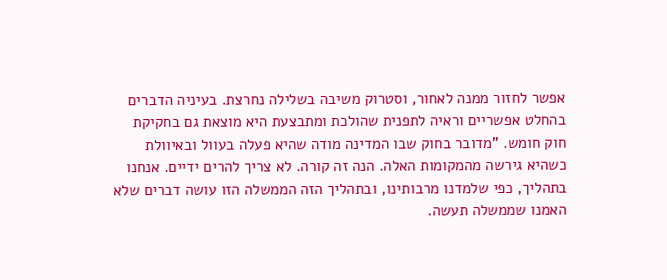אפשר לחזור ממנה לאחור, וסטרוק משיבה בשלילה נחרצת. בעיניה הדברים בהחלט אפשריים וראיה לתפנית שהולכת ומתבצעת היא מוצאת גם בחקיקת חוק חומש. "מדובר בחוק שבו המדינה מודה שהיא פעלה בעוול ובאיוולת כשהיא גירשה מהמקומות האלה. הנה זה קורה. לא צריך להרים ידיים. אנחנו בתהליך, כפי שלמדנו מרבותינו, ובתהליך הזה הממשלה הזו עושה דברים שלא האמנו שממשלה תעשה.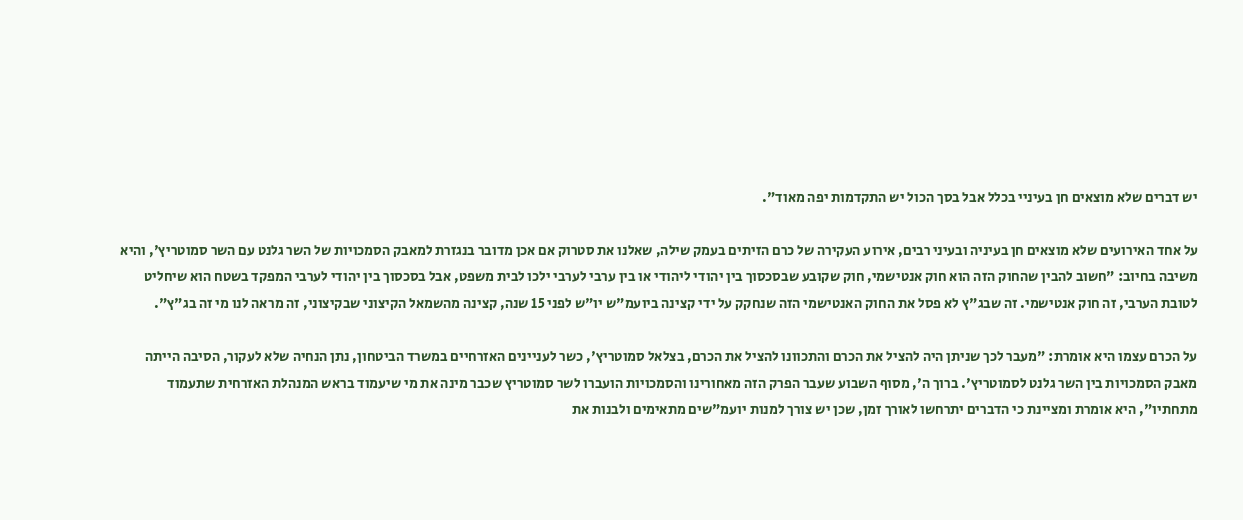יש דברים שלא מוצאים חן בעיניי בכלל אבל בסך הכול יש התקדמות יפה מאוד".

על אחד האירועים שלא מוצאים חן בעיניה ובעיני רבים, אירוע העקירה של כרם הזיתים בעמק שילה, שאלנו את סטרוק אם אכן מדובר בנגזרת למאבק הסמכויות של השר גלנט עם השר סמוטריץ', והיא משיבה בחיוב: "חשוב להבין שהחוק הזה הוא חוק אנטישמי, חוק שקובע שבסכסוך בין יהודי ליהודי או בין ערבי לערבי ילכו לבית משפט, אבל בסכסוך בין יהודי לערבי המפקד בשטח הוא שיחליט לטובת הערבי, זה חוק אנטישמי. זה שבג"ץ לא פסל את החוק האנטישמי הזה שנחקק על ידי קצינה ביועמ"ש יו"ש לפני 15 שנה, קצינה מהשמאל הקיצוני שבקיצוני, זה מראה לנו מי זה בג"ץ".

על הכרם עצמו היא אומרת: "מעבר לכך שניתן היה להציל את הכרם והתכוונו להציל את הכרם, בצלאל סמוטריץ', כשר לעניינים האזרחיים במשרד הביטחון, נתן הנחיה שלא לעקור, הסיבה הייתה מאבק הסמכויות בין השר גלנט לסמוטריץ'. ברוך ה', מסוף השבוע שעבר הפרק הזה מאחורינו והסמכויות הועברו לשר סמוטריץ שכבר מינה את מי שיעמוד בראש המנהלת האזרחית שתעמוד מתחתיו", היא אומרת ומציינת כי הדברים יתרחשו לאורך זמן, שכן יש צורך למנות יועמ"שים מתאימים ולבנות את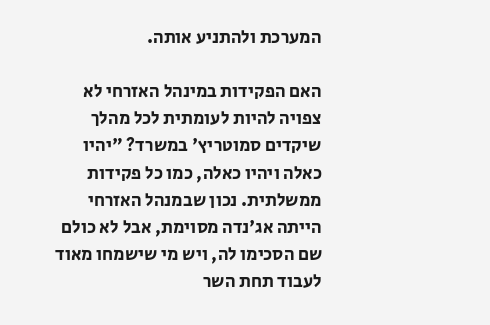המערכת ולהתניע אותה.

האם הפקידות במינהל האזרחי לא צפויה להיות לעומתית לכל מהלך שיקדים סמוטריץ' במשרד? "יהיו כאלה ויהיו כאלה, כמו כל פקידות ממשלתית. נכון שבמנהל האזרחי הייתה אג'נדה מסוימת, אבל לא כולם שם הסכימו לה, ויש מי שישמחו מאוד לעבוד תחת השר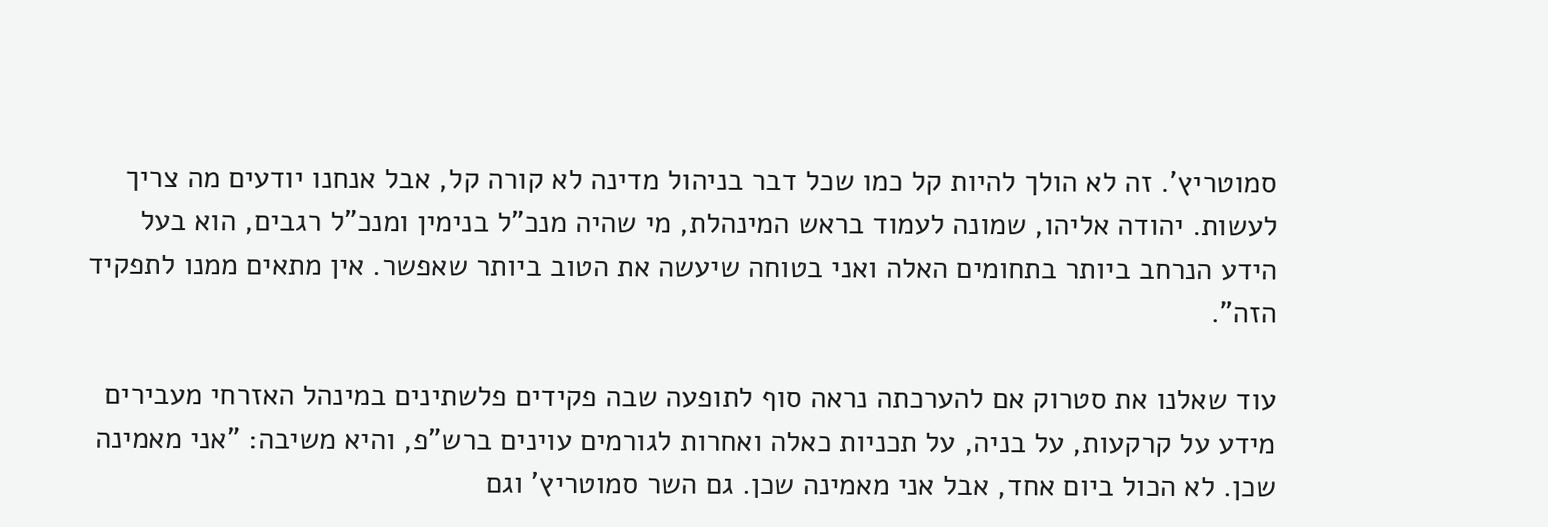סמוטריץ'. זה לא הולך להיות קל כמו שכל דבר בניהול מדינה לא קורה קל, אבל אנחנו יודעים מה צריך לעשות. יהודה אליהו, שמונה לעמוד בראש המינהלת, מי שהיה מנכ"ל בנימין ומנכ"ל רגבים, הוא בעל הידע הנרחב ביותר בתחומים האלה ואני בטוחה שיעשה את הטוב ביותר שאפשר. אין מתאים ממנו לתפקיד הזה".

עוד שאלנו את סטרוק אם להערכתה נראה סוף לתופעה שבה פקידים פלשתינים במינהל האזרחי מעבירים מידע על קרקעות, על בניה, על תכניות כאלה ואחרות לגורמים עוינים ברש"פ, והיא משיבה: "אני מאמינה שכן. לא הכול ביום אחד, אבל אני מאמינה שכן. גם השר סמוטריץ' וגם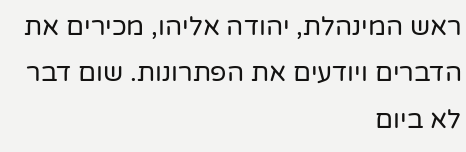ראש המינהלת, יהודה אליהו, מכירים את הדברים ויודעים את הפתרונות. שום דבר לא ביום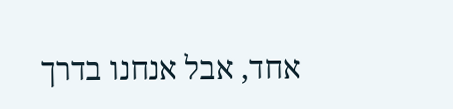אחד, אבל אנחנו בדרך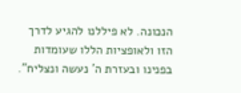הנכונה. לא פיללנו להגיע לדרך הזו ולאופציות הללו שעומדות בפנינו ובעזרת ה' נעשה ונצליח".